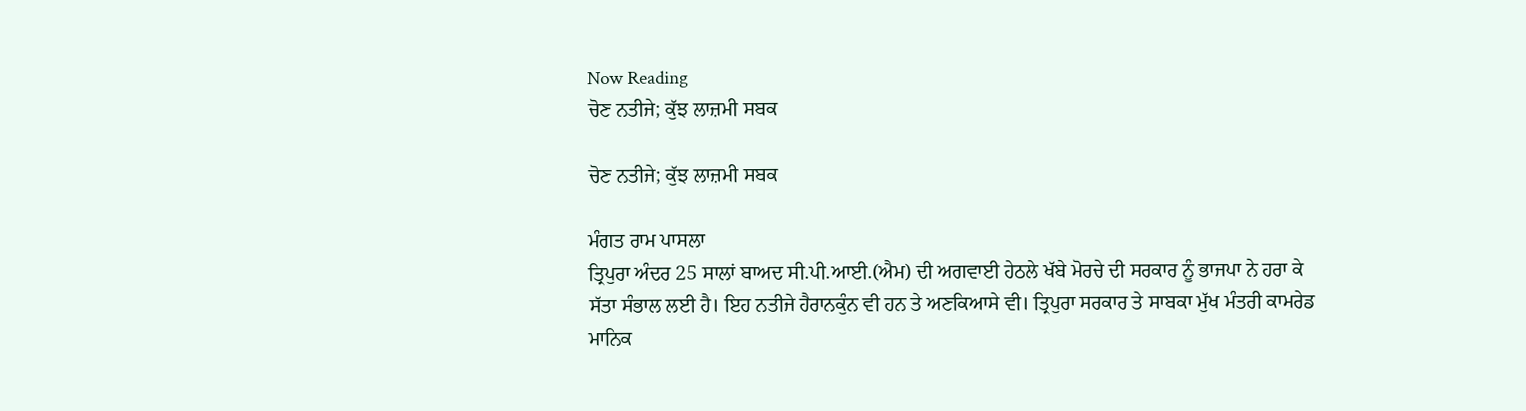Now Reading
ਚੋਣ ਨਤੀਜੇ; ਕੁੱਝ ਲਾਜ਼ਮੀ ਸਬਕ

ਚੋਣ ਨਤੀਜੇ; ਕੁੱਝ ਲਾਜ਼ਮੀ ਸਬਕ

ਮੰਗਤ ਰਾਮ ਪਾਸਲਾ
ਤ੍ਰਿਪੁਰਾ ਅੰਦਰ 25 ਸਾਲਾਂ ਬਾਅਦ ਸੀ.ਪੀ.ਆਈ.(ਐਮ) ਦੀ ਅਗਵਾਈ ਹੇਠਲੇ ਖੱਬੇ ਮੋਰਚੇ ਦੀ ਸਰਕਾਰ ਨੂੰ ਭਾਜਪਾ ਨੇ ਹਰਾ ਕੇ ਸੱਤਾ ਸੰਭਾਲ ਲਈ ਹੈ। ਇਹ ਨਤੀਜੇ ਹੈਰਾਨਕੁੰਨ ਵੀ ਹਨ ਤੇ ਅਣਕਿਆਸੇ ਵੀ। ਤ੍ਰਿਪੁਰਾ ਸਰਕਾਰ ਤੇ ਸਾਬਕਾ ਮੁੱਖ ਮੰਤਰੀ ਕਾਮਰੇਡ ਮਾਨਿਕ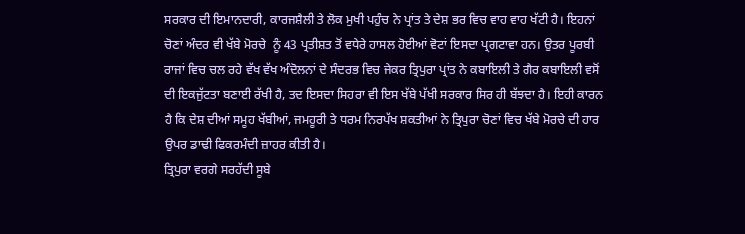ਸਰਕਾਰ ਦੀ ਇਮਾਨਦਾਰੀ, ਕਾਰਜਸ਼ੈਲੀ ਤੇ ਲੋਕ ਮੁਖੀ ਪਹੁੰਚ ਨੇ ਪ੍ਰਾਂਤ ਤੇ ਦੇਸ਼ ਭਰ ਵਿਚ ਵਾਹ ਵਾਹ ਖੱਟੀ ਹੈ। ਇਹਨਾਂ ਚੋਣਾਂ ਅੰਦਰ ਵੀ ਖੱਬੇ ਮੋਰਚੇ  ਨੂੰ 43 ਪ੍ਰਤੀਸ਼ਤ ਤੋਂ ਵਧੇਰੇ ਹਾਸਲ ਹੋਈਆਂ ਵੋਟਾਂ ਇਸਦਾ ਪ੍ਰਗਟਾਵਾ ਹਨ। ਉਤਰ ਪੂਰਬੀ ਰਾਜਾਂ ਵਿਚ ਚਲ ਰਹੇ ਵੱਖ ਵੱਖ ਅੰਦੋਲਨਾਂ ਦੇ ਸੰਦਰਭ ਵਿਚ ਜੇਕਰ ਤ੍ਰਿਪੁਰਾ ਪ੍ਰਾਂਤ ਨੇ ਕਬਾਇਲੀ ਤੇ ਗੈਰ ਕਬਾਇਲੀ ਵਸੋਂ ਦੀ ਇਕਜੁੱਟਤਾ ਬਣਾਈ ਰੱਖੀ ਹੈ, ਤਦ ਇਸਦਾ ਸਿਹਰਾ ਵੀ ਇਸ ਖੱਬੇ ਪੱਖੀ ਸਰਕਾਰ ਸਿਰ ਹੀ ਬੱਝਦਾ ਹੈ। ਇਹੀ ਕਾਰਨ ਹੈ ਕਿ ਦੇਸ਼ ਦੀਆਂ ਸਮੂਹ ਖੱਬੀਆਂ, ਜਮਹੂਰੀ ਤੇ ਧਰਮ ਨਿਰਪੱਖ ਸ਼ਕਤੀਆਂ ਨੇ ਤ੍ਰਿਪੁਰਾ ਚੋਣਾਂ ਵਿਚ ਖੱਬੇ ਮੋਰਚੇ ਦੀ ਹਾਰ ਉਪਰ ਡਾਢੀ ਫਿਕਰਮੰਦੀ ਜ਼ਾਹਰ ਕੀਤੀ ਹੈ।
ਤ੍ਰਿਪੁਰਾ ਵਰਗੇ ਸਰਹੱਦੀ ਸੂਬੇ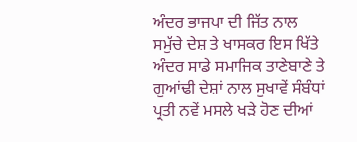ਅੰਦਰ ਭਾਜਪਾ ਦੀ ਜਿੱਤ ਨਾਲ ਸਮੁੱਚੇ ਦੇਸ਼ ਤੇ ਖਾਸਕਰ ਇਸ ਖਿੱਤੇ ਅੰਦਰ ਸਾਡੇ ਸਮਾਜਿਕ ਤਾਣੇਬਾਣੇ ਤੇ ਗੁਆਂਢੀ ਦੇਸ਼ਾਂ ਨਾਲ ਸੁਖਾਵੇਂ ਸੰਬੰਧਾਂ ਪ੍ਰਤੀ ਨਵੇਂ ਮਸਲੇ ਖੜੇ ਹੋਣ ਦੀਆਂ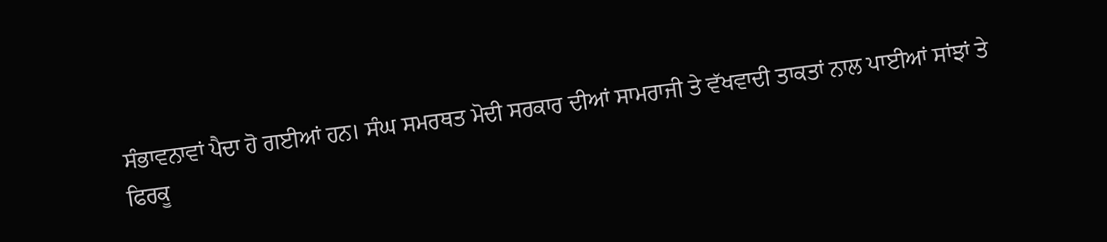ਸੰਭਾਵਨਾਵਾਂ ਪੈਦਾ ਹੋ ਗਈਆਂ ਹਨ। ਸੰਘ ਸਮਰਥਤ ਮੋਦੀ ਸਰਕਾਰ ਦੀਆਂ ਸਾਮਰਾਜੀ ਤੇ ਵੱਖਵਾਦੀ ਤਾਕਤਾਂ ਨਾਲ ਪਾਈਆਂ ਸਾਂਝਾਂ ਤੇ ਫਿਰਕੂ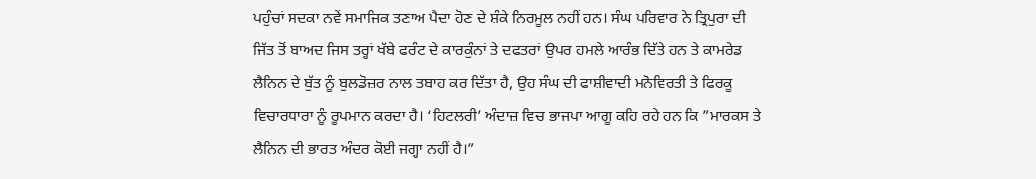ਪਹੁੰਚਾਂ ਸਦਕਾ ਨਵੇਂ ਸਮਾਜਿਕ ਤਣਾਅ ਪੈਦਾ ਹੋਣ ਦੇ ਸ਼ੰਕੇ ਨਿਰਮੂਲ ਨਹੀਂ ਹਨ। ਸੰਘ ਪਰਿਵਾਰ ਨੇ ਤ੍ਰਿਪੁਰਾ ਦੀ ਜਿੱਤ ਤੋਂ ਬਾਅਦ ਜਿਸ ਤਰ੍ਹਾਂ ਖੱਬੇ ਫਰੰਟ ਦੇ ਕਾਰਕੁੰਨਾਂ ਤੇ ਦਫਤਰਾਂ ਉਪਰ ਹਮਲੇ ਆਰੰਭ ਦਿੱਤੇ ਹਨ ਤੇ ਕਾਮਰੇਡ ਲੈਨਿਨ ਦੇ ਬੁੱਤ ਨੂੰ ਬੁਲਡੋਜ਼ਰ ਨਾਲ ਤਬਾਹ ਕਰ ਦਿੱਤਾ ਹੈ, ਉਹ ਸੰਘ ਦੀ ਫਾਸ਼ੀਵਾਦੀ ਮਨੋਵਿਰਤੀ ਤੇ ਫਿਰਕੂ ਵਿਚਾਰਧਾਰਾ ਨੂੰ ਰੂਪਮਾਨ ਕਰਦਾ ਹੈ। ‘ਹਿਟਲਰੀ’ ਅੰਦਾਜ਼ ਵਿਚ ਭਾਜਪਾ ਆਗੂ ਕਹਿ ਰਹੇ ਹਨ ਕਿ ”ਮਾਰਕਸ ਤੇ ਲੈਨਿਨ ਦੀ ਭਾਰਤ ਅੰਦਰ ਕੋਈ ਜਗ੍ਹਾ ਨਹੀਂ ਹੈ।”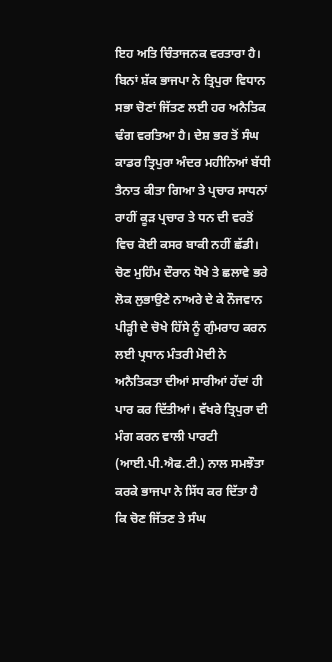ਇਹ ਅਤਿ ਚਿੰਤਾਜਨਕ ਵਰਤਾਰਾ ਹੈ।
ਬਿਨਾਂ ਸ਼ੱਕ ਭਾਜਪਾ ਨੇ ਤ੍ਰਿਪੁਰਾ ਵਿਧਾਨ ਸਭਾ ਚੋਣਾਂ ਜਿੱਤਣ ਲਈ ਹਰ ਅਨੈਤਿਕ ਢੰਗ ਵਰਤਿਆ ਹੈ। ਦੇਸ਼ ਭਰ ਤੋਂ ਸੰਘ ਕਾਡਰ ਤ੍ਰਿਪੁਰਾ ਅੰਦਰ ਮਹੀਨਿਆਂ ਬੱਧੀ ਤੈਨਾਤ ਕੀਤਾ ਗਿਆ ਤੇ ਪ੍ਰਚਾਰ ਸਾਧਨਾਂ ਰਾਹੀਂ ਕੂੜ ਪ੍ਰਚਾਰ ਤੇ ਧਨ ਦੀ ਵਰਤੋਂ ਵਿਚ ਕੋਈ ਕਸਰ ਬਾਕੀ ਨਹੀਂ ਛੱਡੀ। ਚੋਣ ਮੁਹਿੰਮ ਦੌਰਾਨ ਧੋਖੇ ਤੇ ਛਲਾਵੇ ਭਰੇ ਲੋਕ ਲੁਭਾਉਣੇ ਨਾਅਰੇ ਦੇ ਕੇ ਨੌਜਵਾਨ ਪੀੜ੍ਹੀ ਦੇ ਚੋਖੇ ਹਿੱਸੇ ਨੂੰ ਗੁੰਮਰਾਹ ਕਰਨ ਲਈ ਪ੍ਰਧਾਨ ਮੰਤਰੀ ਮੋਦੀ ਨੇ ਅਨੈਤਿਕਤਾ ਦੀਆਂ ਸਾਰੀਆਂ ਹੱਦਾਂ ਹੀ ਪਾਰ ਕਰ ਦਿੱਤੀਆਂ। ਵੱਖਰੇ ਤ੍ਰਿਪੁਰਾ ਦੀ ਮੰਗ ਕਰਨ ਵਾਲੀ ਪਾਰਟੀ (ਆਈ.ਪੀ.ਐਫ.ਟੀ.) ਨਾਲ ਸਮਝੌਤਾ ਕਰਕੇ ਭਾਜਪਾ ਨੇ ਸਿੱਧ ਕਰ ਦਿੱਤਾ ਹੈ ਕਿ ਚੋਣ ਜਿੱਤਣ ਤੇ ਸੰਘ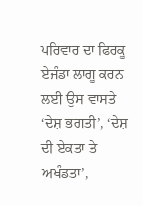ਪਰਿਵਾਰ ਦਾ ਫਿਰਕੂ ਏਜੰਡਾ ਲਾਗੂ ਕਰਨ ਲਈ ਉਸ ਵਾਸਤੇ ‘ਦੇਸ਼ ਭਗਤੀ’, ‘ਦੇਸ਼ ਦੀ ਏਕਤਾ ਤੇ ਅਖੰਡਤਾ’,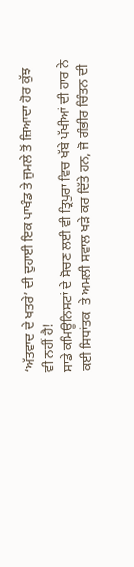‘ਅੱਤਵਾਦ ਦੇ ਖਤਰੇ’ ਦੀ ਦੁਹਾਈ ਇਕ ਪਾਖੰਡ ਤੇ ਜੁਮਲੇ ਤੋਂ ਜ਼ਿਆਦਾ ਹੋਰ ਕੁੱਝ ਵੀ ਨਹੀਂ ਹੈ!
ਸਾਡੇ ਕਮਿਊਨਿਸਟਾਂ ਦੇ ਸੋਚਣ ਲਈ ਵੀ ਤ੍ਰਿਪੁਰਾ ਵਿਚ ਖੱਬੇ ਪੱਖੀਆਂ ਦੀ ਹਾਰ ਨੇ ਕਈ ਸਿਧਾਂਤਕ  ਤੇ ਅਮਲੀ ਸਵਾਲ ਖੜੇ ਕਰ ਦਿੱਤੇ ਹਨ, ਜੋ ਗੰਭੀਰ ਚਿੰਤਨ ਦੀ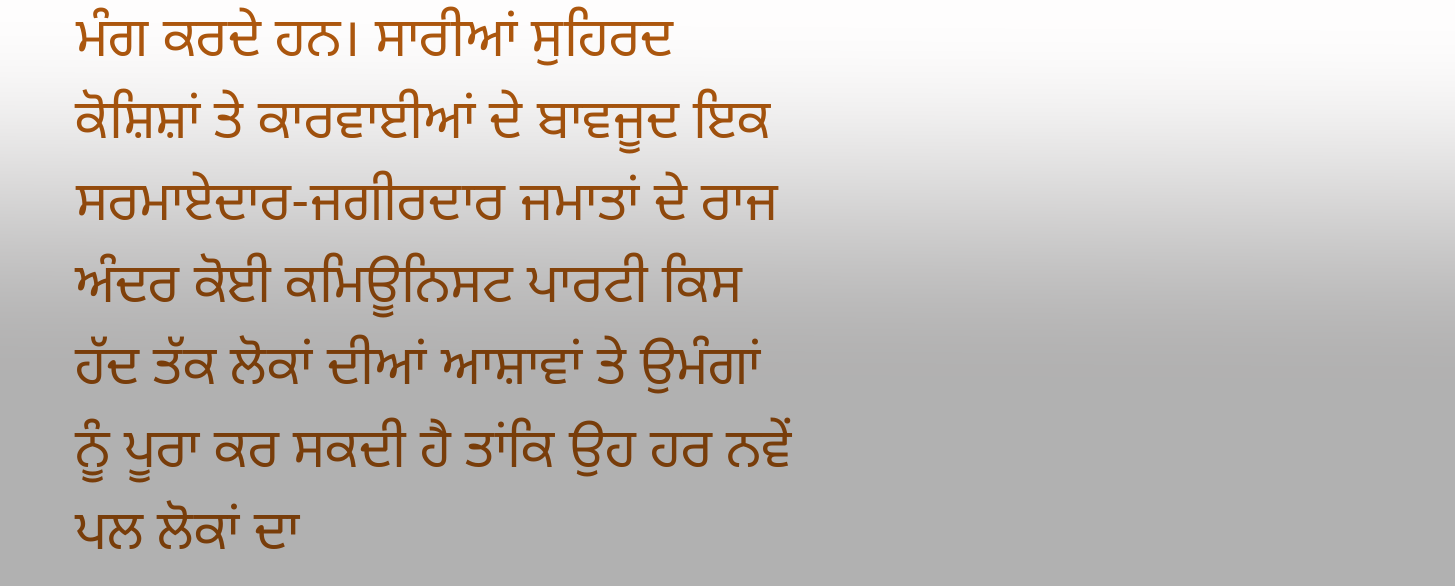ਮੰਗ ਕਰਦੇ ਹਨ। ਸਾਰੀਆਂ ਸੁਹਿਰਦ ਕੋਸ਼ਿਸ਼ਾਂ ਤੇ ਕਾਰਵਾਈਆਂ ਦੇ ਬਾਵਜੂਦ ਇਕ ਸਰਮਾਏਦਾਰ-ਜਗੀਰਦਾਰ ਜਮਾਤਾਂ ਦੇ ਰਾਜ ਅੰਦਰ ਕੋਈ ਕਮਿਊਨਿਸਟ ਪਾਰਟੀ ਕਿਸ ਹੱਦ ਤੱਕ ਲੋਕਾਂ ਦੀਆਂ ਆਸ਼ਾਵਾਂ ਤੇ ਉਮੰਗਾਂ ਨੂੰ ਪੂਰਾ ਕਰ ਸਕਦੀ ਹੈ ਤਾਂਕਿ ਉਹ ਹਰ ਨਵੇਂ ਪਲ ਲੋਕਾਂ ਦਾ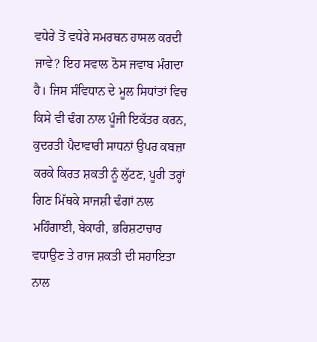ਵਧੇਰੇ ਤੋਂ ਵਧੇਰੇ ਸਮਰਥਨ ਹਾਸਲ ਕਰਦੀ ਜਾਵੇ? ਇਹ ਸਵਾਲ ਠੋਸ ਜਵਾਬ ਮੰਗਦਾ ਹੈ। ਜਿਸ ਸੰਵਿਧਾਨ ਦੇ ਮੂਲ ਸਿਧਾਂਤਾਂ ਵਿਚ ਕਿਸੇ ਵੀ ਢੰਗ ਨਾਲ ਪੂੰਜੀ ਇਕੱਤਰ ਕਰਨ, ਕੁਦਰਤੀ ਪੈਦਾਵਾਰੀ ਸਾਧਨਾਂ ਉਪਰ ਕਬਜ਼ਾ ਕਰਕੇ ਕਿਰਤ ਸ਼ਕਤੀ ਨੂੰ ਲੁੱਟਣ, ਪੂਰੀ ਤਰ੍ਹਾਂ ਗਿਣ ਮਿੱਥਕੇ ਸਾਜਸ਼ੀ ਢੰਗਾਂ ਨਾਲ ਮਹਿੰਗਾਈ, ਬੇਕਾਰੀ, ਭਰਿਸ਼ਟਾਚਾਰ ਵਧਾਉਣ ਤੇ ਰਾਜ ਸ਼ਕਤੀ ਦੀ ਸਹਾਇਤਾ ਨਾਲ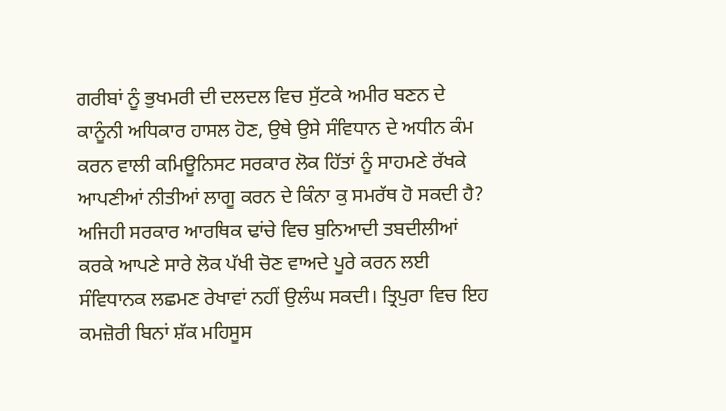ਗਰੀਬਾਂ ਨੂੰ ਭੁਖਮਰੀ ਦੀ ਦਲਦਲ ਵਿਚ ਸੁੱਟਕੇ ਅਮੀਰ ਬਣਨ ਦੇ ਕਾਨੂੰਨੀ ਅਧਿਕਾਰ ਹਾਸਲ ਹੋਣ, ਉਥੇ ਉਸੇ ਸੰਵਿਧਾਨ ਦੇ ਅਧੀਨ ਕੰਮ ਕਰਨ ਵਾਲੀ ਕਮਿਊਨਿਸਟ ਸਰਕਾਰ ਲੋਕ ਹਿੱਤਾਂ ਨੂੰ ਸਾਹਮਣੇ ਰੱਖਕੇ ਆਪਣੀਆਂ ਨੀਤੀਆਂ ਲਾਗੂ ਕਰਨ ਦੇ ਕਿੰਨਾ ਕੁ ਸਮਰੱਥ ਹੋ ਸਕਦੀ ਹੈ? ਅਜਿਹੀ ਸਰਕਾਰ ਆਰਥਿਕ ਢਾਂਚੇ ਵਿਚ ਬੁਨਿਆਦੀ ਤਬਦੀਲੀਆਂ ਕਰਕੇ ਆਪਣੇ ਸਾਰੇ ਲੋਕ ਪੱਖੀ ਚੋਣ ਵਾਅਦੇ ਪੂਰੇ ਕਰਨ ਲਈ ਸੰਵਿਧਾਨਕ ਲਛਮਣ ਰੇਖਾਵਾਂ ਨਹੀਂ ਉਲੰਘ ਸਕਦੀ। ਤ੍ਰਿਪੁਰਾ ਵਿਚ ਇਹ ਕਮਜ਼ੋਰੀ ਬਿਨਾਂ ਸ਼ੱਕ ਮਹਿਸੂਸ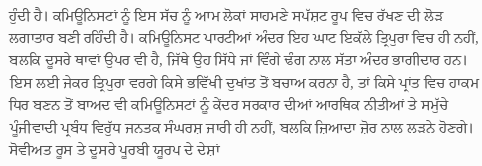ਹੁੰਦੀ ਹੈ। ਕਮਿਊਨਿਸਟਾਂ ਨੂੰ ਇਸ ਸੱਚ ਨੂੰ ਆਮ ਲੋਕਾਂ ਸਾਹਮਣੇ ਸਪੱਸ਼ਟ ਰੂਪ ਵਿਚ ਰੱਖਣ ਦੀ ਲੋੜ ਲਗਾਤਾਰ ਬਣੀ ਰਹਿੰਦੀ ਹੈ। ਕਮਿਊਨਿਸਟ ਪਾਰਟੀਆਂ ਅੰਦਰ ਇਹ ਘਾਟ ਇਕੱਲੇ ਤ੍ਰਿਪੁਰਾ ਵਿਚ ਹੀ ਨਹੀਂ, ਬਲਕਿ ਦੂਸਰੇ ਥਾਵਾਂ ਉਪਰ ਵੀ ਹੈ, ਜਿੱਥੇ ਉਹ ਸਿੱਧੇ ਜਾਂ ਵਿੰਗੇ ਢੰਗ ਨਾਲ ਸੱਤਾ ਅੰਦਰ ਭਾਗੀਦਾਰ ਹਨ। ਇਸ ਲਈ ਜੇਕਰ ਤ੍ਰਿਪੁਰਾ ਵਰਗੇ ਕਿਸੇ ਭਵਿੱਖੀ ਦੁਖਾਂਤ ਤੋਂ ਬਚਾਅ ਕਰਨਾ ਹੈ, ਤਾਂ ਕਿਸੇ ਪ੍ਰਾਂਤ ਵਿਚ ਹਾਕਮ ਧਿਰ ਬਣਨ ਤੋਂ ਬਾਅਦ ਵੀ ਕਮਿਊਨਿਸਟਾਂ ਨੂੰ ਕੇਂਦਰ ਸਰਕਾਰ ਦੀਆਂ ਆਰਥਿਕ ਨੀਤੀਆਂ ਤੇ ਸਮੁੱਚੇ ਪੂੰਜੀਵਾਦੀ ਪ੍ਰਬੰਧ ਵਿਰੁੱਧ ਜਨਤਕ ਸੰਘਰਸ਼ ਜਾਰੀ ਹੀ ਨਹੀਂ, ਬਲਕਿ ਜ਼ਿਆਦਾ ਜ਼ੋਰ ਨਾਲ ਲੜਨੇ ਹੋਣਗੇ।
ਸੋਵੀਅਤ ਰੂਸ ਤੇ ਦੂਸਰੇ ਪੂਰਬੀ ਯੂਰਪ ਦੇ ਦੇਸ਼ਾਂ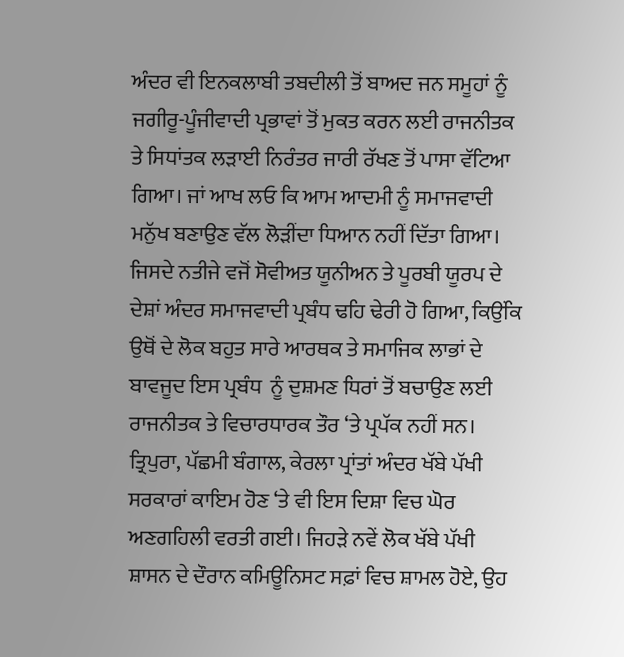ਅੰਦਰ ਵੀ ਇਨਕਲਾਬੀ ਤਬਦੀਲੀ ਤੋਂ ਬਾਅਦ ਜਨ ਸਮੂਹਾਂ ਨੂੰ ਜਗੀਰੂ-ਪੂੰਜੀਵਾਦੀ ਪ੍ਰਭਾਵਾਂ ਤੋਂ ਮੁਕਤ ਕਰਨ ਲਈ ਰਾਜਨੀਤਕ ਤੇ ਸਿਧਾਂਤਕ ਲੜਾਈ ਨਿਰੰਤਰ ਜਾਰੀ ਰੱਖਣ ਤੋਂ ਪਾਸਾ ਵੱਟਿਆ ਗਿਆ। ਜਾਂ ਆਖ ਲਓ ਕਿ ਆਮ ਆਦਮੀ ਨੂੰ ਸਮਾਜਵਾਦੀ ਮਨੁੱਖ ਬਣਾਉਣ ਵੱਲ ਲੋੜੀਂਦਾ ਧਿਆਨ ਨਹੀਂ ਦਿੱਤਾ ਗਿਆ। ਜਿਸਦੇ ਨਤੀਜੇ ਵਜੋਂ ਸੋਵੀਅਤ ਯੂਨੀਅਨ ਤੇ ਪੂਰਬੀ ਯੂਰਪ ਦੇ ਦੇਸ਼ਾਂ ਅੰਦਰ ਸਮਾਜਵਾਦੀ ਪ੍ਰਬੰਧ ਢਹਿ ਢੇਰੀ ਹੋ ਗਿਆ, ਕਿਉਂਕਿ ਉਥੋਂ ਦੇ ਲੋਕ ਬਹੁਤ ਸਾਰੇ ਆਰਥਕ ਤੇ ਸਮਾਜਿਕ ਲਾਭਾਂ ਦੇ ਬਾਵਜੂਦ ਇਸ ਪ੍ਰਬੰਧ  ਨੂੰ ਦੁਸ਼ਮਣ ਧਿਰਾਂ ਤੋਂ ਬਚਾਉਣ ਲਈ ਰਾਜਨੀਤਕ ਤੇ ਵਿਚਾਰਧਾਰਕ ਤੌਰ ‘ਤੇ ਪ੍ਰਪੱਕ ਨਹੀਂ ਸਨ। ਤ੍ਰਿਪੁਰਾ, ਪੱਛਮੀ ਬੰਗਾਲ, ਕੇਰਲਾ ਪ੍ਰਾਂਤਾਂ ਅੰਦਰ ਖੱਬੇ ਪੱਖੀ ਸਰਕਾਰਾਂ ਕਾਇਮ ਹੋਣ ‘ਤੇ ਵੀ ਇਸ ਦਿਸ਼ਾ ਵਿਚ ਘੋਰ ਅਣਗਹਿਲੀ ਵਰਤੀ ਗਈ। ਜਿਹੜੇ ਨਵੇਂ ਲੋਕ ਖੱਬੇ ਪੱਖੀ ਸ਼ਾਸਨ ਦੇ ਦੌਰਾਨ ਕਮਿਊਨਿਸਟ ਸਫ਼ਾਂ ਵਿਚ ਸ਼ਾਮਲ ਹੋਏ, ਉਹ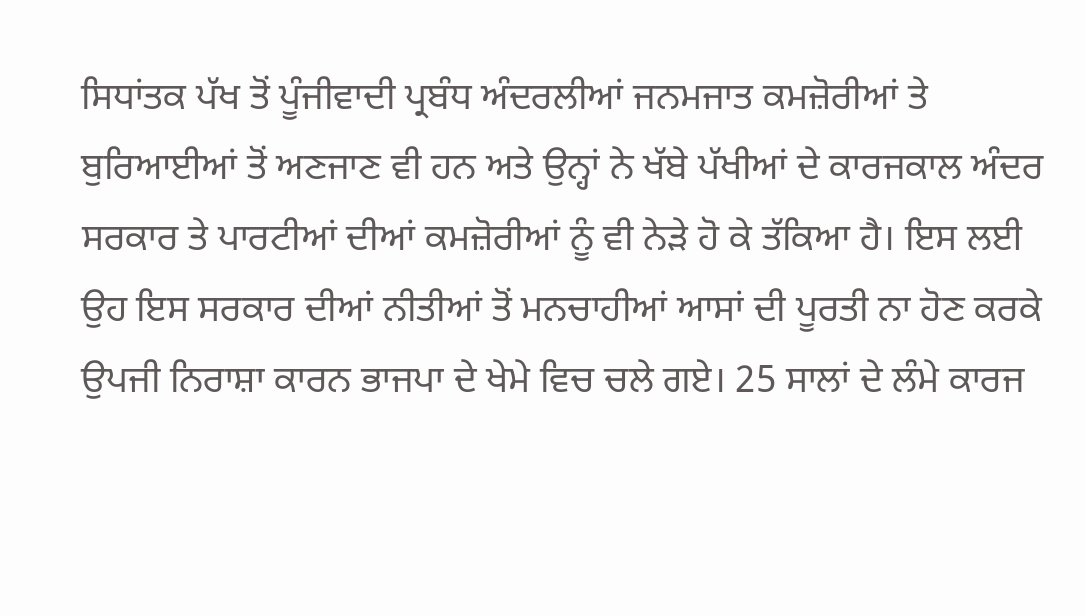ਸਿਧਾਂਤਕ ਪੱਖ ਤੋਂ ਪੂੰਜੀਵਾਦੀ ਪ੍ਰਬੰਧ ਅੰਦਰਲੀਆਂ ਜਨਮਜਾਤ ਕਮਜ਼ੋਰੀਆਂ ਤੇ ਬੁਰਿਆਈਆਂ ਤੋਂ ਅਣਜਾਣ ਵੀ ਹਨ ਅਤੇ ਉਨ੍ਹਾਂ ਨੇ ਖੱਬੇ ਪੱਖੀਆਂ ਦੇ ਕਾਰਜਕਾਲ ਅੰਦਰ ਸਰਕਾਰ ਤੇ ਪਾਰਟੀਆਂ ਦੀਆਂ ਕਮਜ਼ੋਰੀਆਂ ਨੂੰ ਵੀ ਨੇੜੇ ਹੋ ਕੇ ਤੱਕਿਆ ਹੈ। ਇਸ ਲਈ ਉਹ ਇਸ ਸਰਕਾਰ ਦੀਆਂ ਨੀਤੀਆਂ ਤੋਂ ਮਨਚਾਹੀਆਂ ਆਸਾਂ ਦੀ ਪੂਰਤੀ ਨਾ ਹੋਣ ਕਰਕੇ ਉਪਜੀ ਨਿਰਾਸ਼ਾ ਕਾਰਨ ਭਾਜਪਾ ਦੇ ਖੇਮੇ ਵਿਚ ਚਲੇ ਗਏ। 25 ਸਾਲਾਂ ਦੇ ਲੰਮੇ ਕਾਰਜ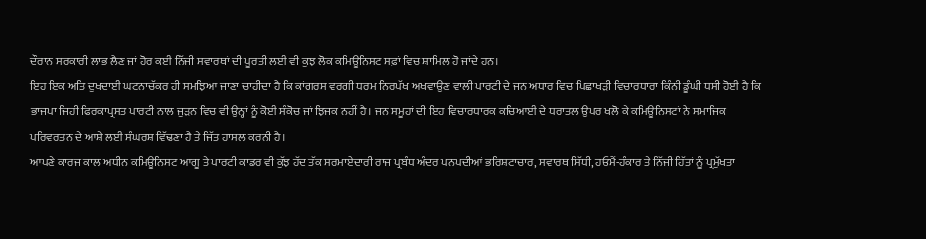ਦੌਰਾਨ ਸਰਕਾਰੀ ਲਾਭ ਲੈਣ ਜਾਂ ਹੋਰ ਕਈ ਨਿੱਜੀ ਸਵਾਰਥਾਂ ਦੀ ਪੂਰਤੀ ਲਈ ਵੀ ਕੁਝ ਲੋਕ ਕਮਿਊਨਿਸਟ ਸਫ਼ਾਂ ਵਿਚ ਸ਼ਾਮਿਲ ਹੋ ਜਾਂਦੇ ਹਨ।
ਇਹ ਇਕ ਅਤਿ ਦੁਖਦਾਈ ਘਟਨਾਚੱਕਰ ਹੀ ਸਮਝਿਆ ਜਾਣਾ ਚਾਹੀਦਾ ਹੈ ਕਿ ਕਾਂਗਰਸ ਵਰਗੀ ਧਰਮ ਨਿਰਪੱਖ ਅਖਵਾਉਣ ਵਾਲੀ ਪਾਰਟੀ ਦੇ ਜਨ ਅਧਾਰ ਵਿਚ ਪਿਛਾਖੜੀ ਵਿਚਾਰਧਾਰਾ ਕਿੰਨੀ ਡੂੰਘੀ ਧਸੀ ਹੋਈ ਹੈ ਕਿ ਭਾਜਪਾ ਜਿਹੀ ਫਿਰਕਾਪ੍ਰਸਤ ਪਾਰਟੀ ਨਾਲ ਜੁੜਨ ਵਿਚ ਵੀ ਉਨ੍ਹਾਂ ਨੂੰ ਕੋਈ ਸੰਕੋਚ ਜਾਂ ਝਿਜਕ ਨਹੀਂ ਹੈ। ਜਨ ਸਮੂਹਾਂ ਦੀ ਇਹ ਵਿਚਾਰਧਾਰਕ ਕਚਿਆਈ ਦੇ ਧਰਾਤਲ ਉਪਰ ਖਲੋ ਕੇ ਕਮਿਊਨਿਸਟਾਂ ਨੇ ਸਮਾਜਿਕ ਪਰਿਵਰਤਨ ਦੇ ਆਸ਼ੇ ਲਈ ਸੰਘਰਸ਼ ਵਿੱਢਣਾ ਹੈ ਤੇ ਜਿੱਤ ਹਾਸਲ ਕਰਨੀ ਹੈ।
ਆਪਣੇ ਕਾਰਜ ਕਾਲ ਅਧੀਨ ਕਮਿਊਨਿਸਟ ਆਗੂ ਤੇ ਪਾਰਟੀ ਕਾਡਰ ਵੀ ਕੁੱਝ ਹੱਦ ਤੱਕ ਸਰਮਾਏਦਾਰੀ ਰਾਜ ਪ੍ਰਬੰਧ ਅੰਦਰ ਪਨਪਦੀਆਂ ਭਰਿਸ਼ਟਾਚਾਰ, ਸਵਾਰਥ ਸਿੱਧੀ, ਹਓਮੈਂ-ਹੰਕਾਰ ਤੇ ਨਿੱਜੀ ਹਿੱਤਾਂ ਨੂੰ ਪ੍ਰਮੁੱਖਤਾ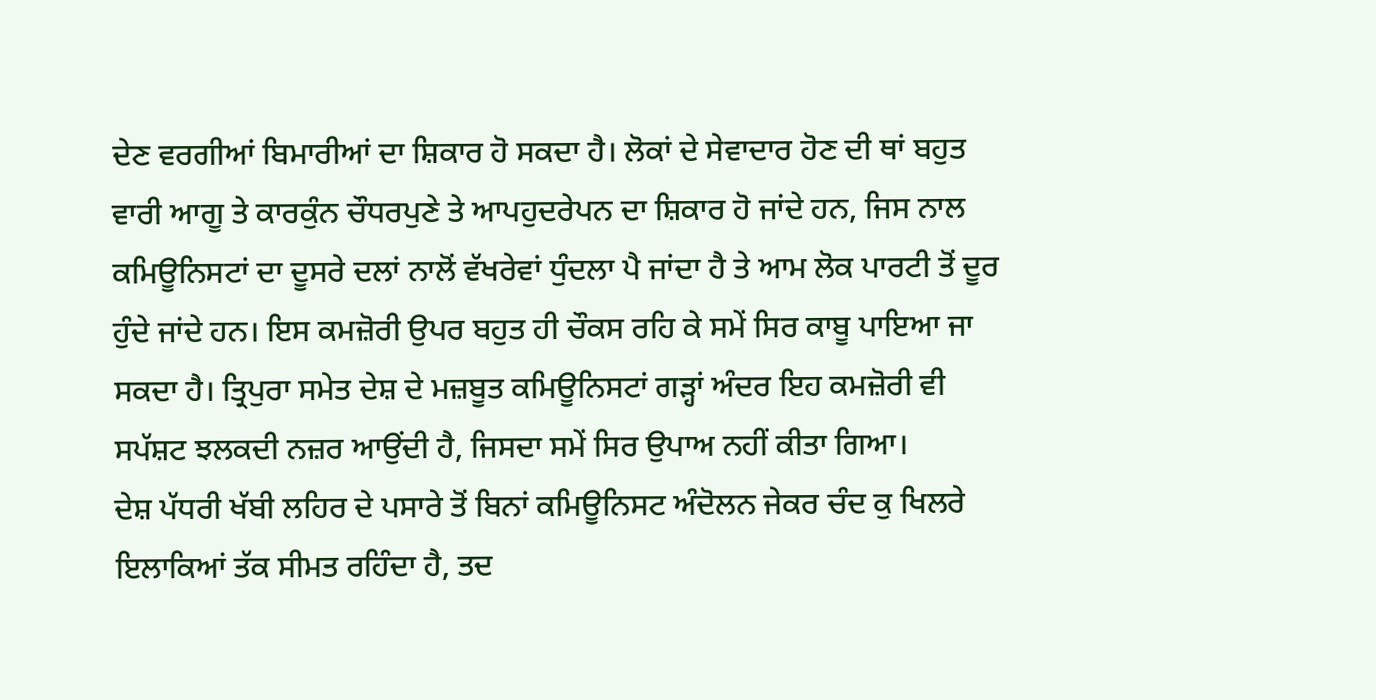ਦੇਣ ਵਰਗੀਆਂ ਬਿਮਾਰੀਆਂ ਦਾ ਸ਼ਿਕਾਰ ਹੋ ਸਕਦਾ ਹੈ। ਲੋਕਾਂ ਦੇ ਸੇਵਾਦਾਰ ਹੋਣ ਦੀ ਥਾਂ ਬਹੁਤ ਵਾਰੀ ਆਗੂ ਤੇ ਕਾਰਕੁੰਨ ਚੌਧਰਪੁਣੇ ਤੇ ਆਪਹੁਦਰੇਪਨ ਦਾ ਸ਼ਿਕਾਰ ਹੋ ਜਾਂਦੇ ਹਨ, ਜਿਸ ਨਾਲ ਕਮਿਊਨਿਸਟਾਂ ਦਾ ਦੂਸਰੇ ਦਲਾਂ ਨਾਲੋਂ ਵੱਖਰੇਵਾਂ ਧੁੰਦਲਾ ਪੈ ਜਾਂਦਾ ਹੈ ਤੇ ਆਮ ਲੋਕ ਪਾਰਟੀ ਤੋਂ ਦੂਰ ਹੁੰਦੇ ਜਾਂਦੇ ਹਨ। ਇਸ ਕਮਜ਼ੋਰੀ ਉਪਰ ਬਹੁਤ ਹੀ ਚੌਕਸ ਰਹਿ ਕੇ ਸਮੇਂ ਸਿਰ ਕਾਬੂ ਪਾਇਆ ਜਾ ਸਕਦਾ ਹੈ। ਤ੍ਰਿਪੁਰਾ ਸਮੇਤ ਦੇਸ਼ ਦੇ ਮਜ਼ਬੂਤ ਕਮਿਊਨਿਸਟਾਂ ਗੜ੍ਹਾਂ ਅੰਦਰ ਇਹ ਕਮਜ਼ੋਰੀ ਵੀ ਸਪੱਸ਼ਟ ਝਲਕਦੀ ਨਜ਼ਰ ਆਉਂਦੀ ਹੈ, ਜਿਸਦਾ ਸਮੇਂ ਸਿਰ ਉਪਾਅ ਨਹੀਂ ਕੀਤਾ ਗਿਆ।
ਦੇਸ਼ ਪੱਧਰੀ ਖੱਬੀ ਲਹਿਰ ਦੇ ਪਸਾਰੇ ਤੋਂ ਬਿਨਾਂ ਕਮਿਊਨਿਸਟ ਅੰਦੋਲਨ ਜੇਕਰ ਚੰਦ ਕੁ ਖਿਲਰੇ ਇਲਾਕਿਆਂ ਤੱਕ ਸੀਮਤ ਰਹਿੰਦਾ ਹੈ, ਤਦ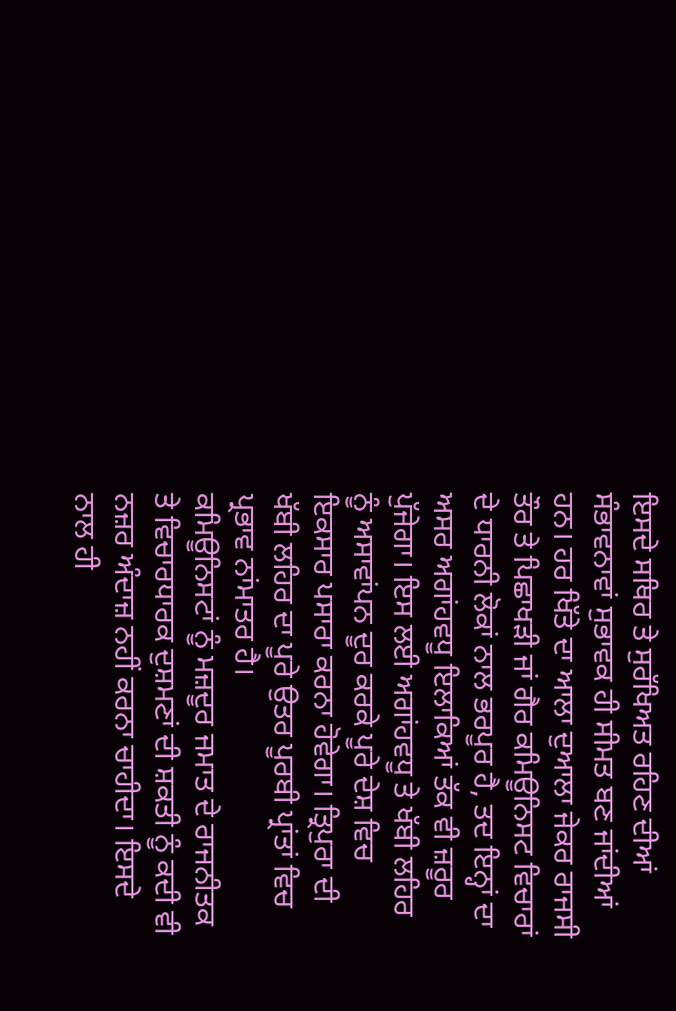ਇਸਦੇ ਸਥਿਰ ਤੇ ਸੁਰੱਖਿਅਤ ਰਹਿਣ ਦੀਆਂ ਸੰਭਾਵਨਾਵਾਂ ਸੁਭਾਵਕ ਹੀ ਸੀਮਤ ਬਣ ਜਾਂਦੀਆਂ ਹਨ। ਹਰ ਖਿੱਤੇ ਦਾ ਆਲਾ ਦੁਆਲਾ ਜੇਕਰ ਰਾਜਸੀ ਤੌਰ ਤੇ ਪਿਛਾਖੜੀ ਜਾਂ ਗੈਰ ਕਮਿਊਨਿਸਟ ਵਿਚਾਰਾਂ ਦੇ ਧਾਰਨੀ ਲੋਕਾਂ ਨਾਲ ਭਰਪੂਰ ਹੈ, ਤਦ ਇਨ੍ਹਾਂ ਦਾ ਅਸਰ ਅਗਾਂਹਵਧੂ ਇਲਾਕਿਆਂ ਤੱਕ ਵੀ ਜ਼ਰੂਰ ਪੁੱਜੇਗਾ। ਇਸ ਲਈ ਅਗਾਂਹਵਧੂ ਤੇ ਖੱਬੀ ਲਹਿਰ ਨੂੰ ਅਸਾਵਾਂਪਨ ਦੂਰ ਕਰਕੇ ਪੂਰੇ ਦੇਸ਼ ਵਿਚ ਇਕਸਾਰ ਪਸਾਰਾ ਕਰਨਾ ਹੋਵੇਗਾ। ਤ੍ਰਿਪੁਰਾ ਦੀ ਖੱਬੀ ਲਹਿਰ ਦਾ ਪੂਰੇ ਉਤਰ ਪੂਰਬੀ ਪ੍ਰਾਂਤਾਂ ਵਿਚ ਪ੍ਰਭਾਵ ਨਾਂਮਾਤਰ ਹੈ।
ਕਮਿਊਨਿਸਟਾਂ ਨੂੰ ਮਜ਼ਦੂਰ ਜਮਾਤ ਦੇ ਰਾਜਨੀਤਕ ਤੇ ਵਿਚਾਰਧਾਰਕ ਦੁਸ਼ਮਣਾਂ ਦੀ ਸ਼ਕਤੀ ਨੂੰ ਕਦੀ ਵੀ ਨਜ਼ਰ ਅੰਦਾਜ਼ ਨਹੀਂ ਕਰਨਾ ਚਾਹੀਦਾ। ਇਸਦੇ ਨਾਲ ਹੀ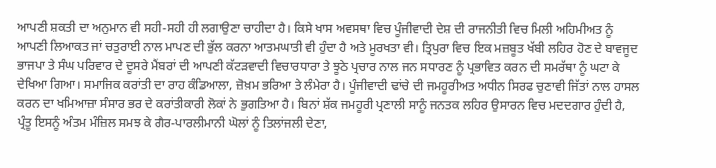ਆਪਣੀ ਸ਼ਕਤੀ ਦਾ ਅਨੁਮਾਨ ਵੀ ਸਹੀ-ਸਹੀ ਹੀ ਲਗਾਉਣਾ ਚਾਹੀਦਾ ਹੈ। ਕਿਸੇ ਖਾਸ ਅਵਸਥਾ ਵਿਚ ਪੂੰਜੀਵਾਦੀ ਦੇਸ਼ ਦੀ ਰਾਜਨੀਤੀ ਵਿਚ ਮਿਲੀ ਅਹਿਮੀਅਤ ਨੂੰ ਆਪਣੀ ਲਿਆਕਤ ਜਾਂ ਚਤੁਰਾਈ ਨਾਲ ਮਾਪਣ ਦੀ ਭੁੱਲ ਕਰਨਾ ਆਤਮਘਾਤੀ ਵੀ ਹੁੰਦਾ ਹੈ ਅਤੇ ਮੂਰਖਤਾ ਵੀ। ਤ੍ਰਿਪੁਰਾ ਵਿਚ ਇਕ ਮਜ਼ਬੂਤ ਖੱਬੀ ਲਹਿਰ ਹੋਣ ਦੇ ਬਾਵਜੂਦ ਭਾਜਪਾ ਤੇ ਸੰਘ ਪਰਿਵਾਰ ਦੇ ਦੂਸਰੇ ਮੈਂਬਰਾਂ ਦੀ ਆਪਣੀ ਕੱਟੜਵਾਦੀ ਵਿਚਾਰਧਾਰਾ ਤੇ ਝੂਠੇ ਪ੍ਰਚਾਰ ਨਾਲ ਜਨ ਸਧਾਰਣ ਨੂੰ ਪ੍ਰਭਾਵਿਤ ਕਰਨ ਦੀ ਸਮਰੱਥਾ ਨੂੰ ਘਟਾ ਕੇ ਦੇਖਿਆ ਗਿਆ। ਸਮਾਜਿਕ ਕਰਾਂਤੀ ਦਾ ਰਾਹ ਕੰਡਿਆਲਾ, ਜ਼ੋਖ਼ਮ ਭਰਿਆ ਤੇ ਲੰਮੇਰਾ ਹੈ। ਪੂੰਜੀਵਾਦੀ ਢਾਂਚੇ ਦੀ ਜਮਹੂਰੀਅਤ ਅਧੀਨ ਸਿਰਫ ਚੁਣਾਵੀ ਜਿੱਤਾਂ ਨਾਲ ਹਾਸਲ ਕਰਨ ਦਾ ਖਮਿਆਜ਼ਾ ਸੰਸਾਰ ਭਰ ਦੇ ਕਰਾਂਤੀਕਾਰੀ ਲੋਕਾਂ ਨੇ ਭੁਗਤਿਆ ਹੈ। ਬਿਨਾਂ ਸ਼ੱਕ ਜਮਹੂਰੀ ਪ੍ਰਣਾਲੀ ਸਾਨੂੰ ਜਨਤਕ ਲਹਿਰ ਉਸਾਰਨ ਵਿਚ ਮਦਦਗਾਰ ਹੁੰਦੀ ਹੈ, ਪ੍ਰੰਤੂ ਇਸਨੂੰ ਅੰਤਮ ਮੰਜ਼ਿਲ ਸਮਝ ਕੇ ਗੈਰ-ਪਾਰਲੀਮਾਨੀ ਘੋਲਾਂ ਨੂੰ ਤਿਲਾਂਜਲੀ ਦੇਣਾ,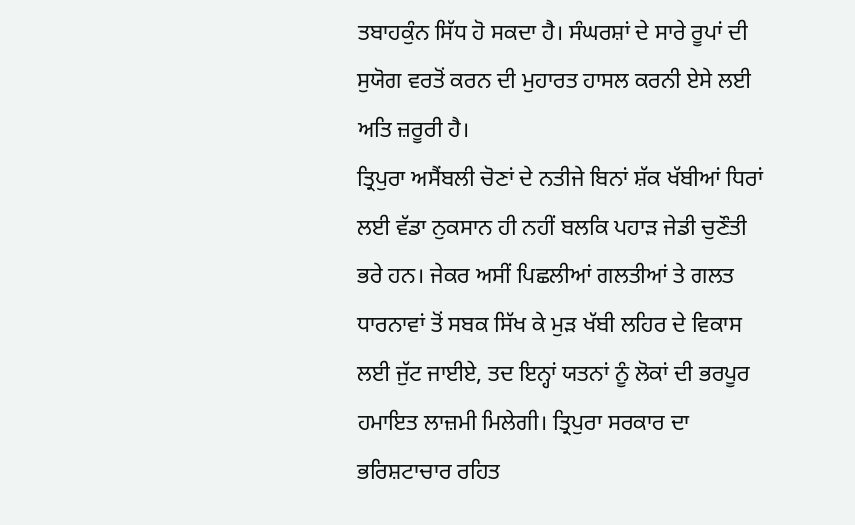ਤਬਾਹਕੁੰਨ ਸਿੱਧ ਹੋ ਸਕਦਾ ਹੈ। ਸੰਘਰਸ਼ਾਂ ਦੇ ਸਾਰੇ ਰੂਪਾਂ ਦੀ ਸੁਯੋਗ ਵਰਤੋਂ ਕਰਨ ਦੀ ਮੁਹਾਰਤ ਹਾਸਲ ਕਰਨੀ ਏਸੇ ਲਈ ਅਤਿ ਜ਼ਰੂਰੀ ਹੈ।
ਤ੍ਰਿਪੁਰਾ ਅਸੈਂਬਲੀ ਚੋਣਾਂ ਦੇ ਨਤੀਜੇ ਬਿਨਾਂ ਸ਼ੱਕ ਖੱਬੀਆਂ ਧਿਰਾਂ ਲਈ ਵੱਡਾ ਨੁਕਸਾਨ ਹੀ ਨਹੀਂ ਬਲਕਿ ਪਹਾੜ ਜੇਡੀ ਚੁਣੌਤੀ ਭਰੇ ਹਨ। ਜੇਕਰ ਅਸੀਂ ਪਿਛਲੀਆਂ ਗਲਤੀਆਂ ਤੇ ਗਲਤ ਧਾਰਨਾਵਾਂ ਤੋਂ ਸਬਕ ਸਿੱਖ ਕੇ ਮੁੜ ਖੱਬੀ ਲਹਿਰ ਦੇ ਵਿਕਾਸ ਲਈ ਜੁੱਟ ਜਾਈਏ, ਤਦ ਇਨ੍ਹਾਂ ਯਤਨਾਂ ਨੂੰ ਲੋਕਾਂ ਦੀ ਭਰਪੂਰ ਹਮਾਇਤ ਲਾਜ਼ਮੀ ਮਿਲੇਗੀ। ਤ੍ਰਿਪੁਰਾ ਸਰਕਾਰ ਦਾ ਭਰਿਸ਼ਟਾਚਾਰ ਰਹਿਤ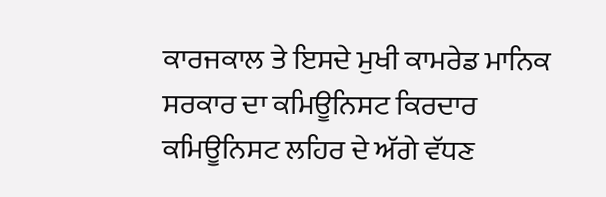ਕਾਰਜਕਾਲ ਤੇ ਇਸਦੇ ਮੁਖੀ ਕਾਮਰੇਡ ਮਾਨਿਕ ਸਰਕਾਰ ਦਾ ਕਮਿਊਨਿਸਟ ਕਿਰਦਾਰ ਕਮਿਊਨਿਸਟ ਲਹਿਰ ਦੇ ਅੱਗੇ ਵੱਧਣ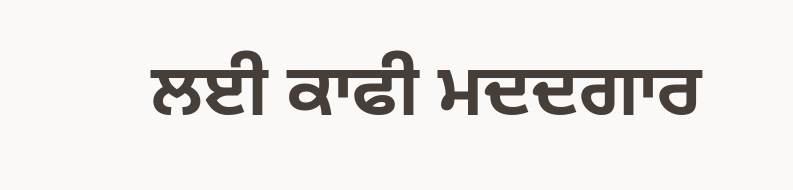ਲਈ ਕਾਫੀ ਮਦਦਗਾਰ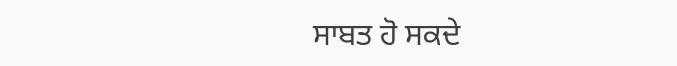ਸਾਬਤ ਹੋ ਸਕਦੇ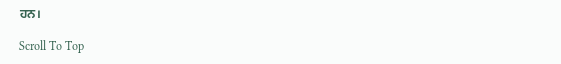ਹਨ।

Scroll To Top